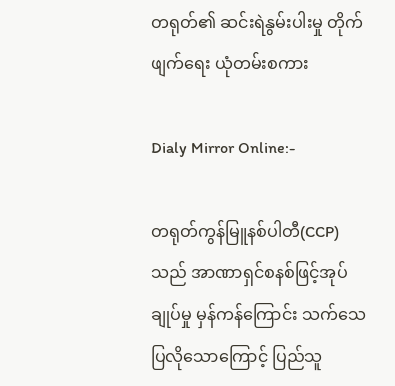တရုတ်၏ ဆင်းရဲနွမ်းပါးမှု တိုက်ဖျက်ရေး ယုံတမ်းစကား

Dialy Mirror Online:-

တရုတ်ကွန်မြူနစ်ပါတီ(CCP)သည် အာဏာရှင်စနစ်ဖြင့်အုပ်ချုပ်မှု မှန်ကန်ကြောင်း သက်သေပြလိုသောကြောင့် ပြည်သူ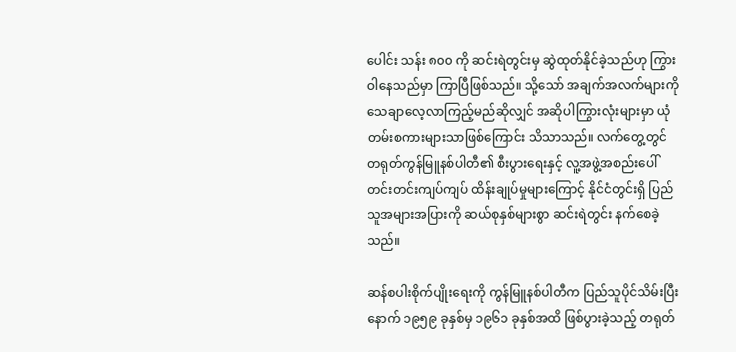ပေါင်း သန်း ၈၀၀ ကို ဆင်းရဲတွင်းမှ ဆွဲထုတ်နိုင်ခဲ့သည်ဟု ကြွားဝါနေသည်မှာ ကြာပြီဖြစ်သည်။ သို့သော် အချက်အလက်များကို သေချာလေ့လာကြည့်မည်ဆိုလျှင် အဆိုပါကြွားလုံးများမှာ ယုံတမ်းစကားများသာဖြစ်ကြောင်း သိသာသည်။ လက်တွေ့တွင် တရုတ်ကွန်မြူနစ်ပါတီ၏ စီးပွားရေးနှင့် လူ့အဖွဲ့အစည်းပေါ် တင်းတင်းကျပ်ကျပ် ထိန်းချုပ်မှုများကြောင့် နိုင်ငံတွင်းရှိ ပြည်သူအများအပြားကို ဆယ်စုနှစ်များစွာ ဆင်းရဲတွင်း နက်စေခဲ့သည်။

ဆန်စပါးစိုက်ပျိုးရေးကို ကွန်မြူနစ်ပါတီက ပြည်သူပိုင်သိမ်းပြီးနောက် ၁၉၅၉ ခုနှစ်မှ ၁၉၆၁ ခုနှစ်အထိ ဖြစ်ပွားခဲ့သည့် တရုတ်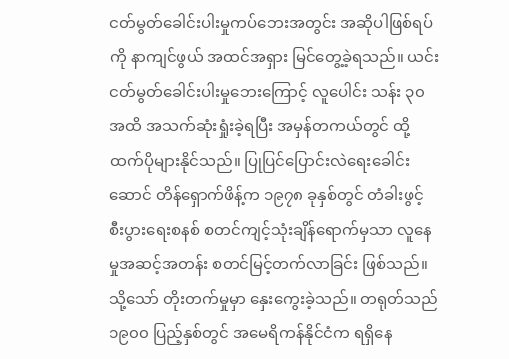ငတ်မွတ်ခေါင်းပါးမှုကပ်ဘေးအတွင်း အဆိုပါဖြစ်ရပ်ကို နာကျင်ဖွယ် အထင်အရှား မြင်တွေ့ခဲ့ရသည်။ ယင်းငတ်မွတ်ခေါင်းပါးမှုဘေး‌ကြောင့် လူပေါင်း သန်း ၃၀ အထိ အသက်ဆုံးရှုံးခဲ့ရပြီး အမှန်တကယ်တွင် ထို့ထက်ပိုများနိုင်သည်။ ပြုပြင်ပြောင်းလဲရေးခေါင်းဆောင် တိန်ရှောက်ဖိန့်က ၁၉၇၈ ခုနှစ်တွင် တံခါးဖွင့် စီးပွားရေးစနစ် စတင်ကျင့်သုံးချိန်ရောက်မှသာ လူနေမှုအဆင့်အတန်း စတင်မြင့်တက်လာခြင်း ဖြစ်သည်။ သို့သော် တိုးတက်မှုမှာ နှေးကွေးခဲ့သည်။ တရုတ်သည် ၁၉၀၀ ပြည့်နှစ်တွင် အမေရိကန်နိုင်ငံက ရရှိနေ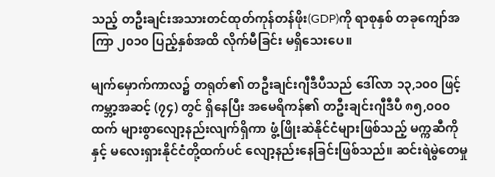သည့် တဦးချင်းအသားတင်ထုတ်ကုန်တန်ဖိုး(GDP)ကို ရာစုနှစ် တခုကျော်အကြာ ၂၀၁၀ ပြည့်နှစ်အထိ လိုက်မီခြင်း မရှိသေးပေ။

မျက်မှောက်ကာလ၌ တရုတ်၏ တဦးချင်းဂျီဒီပီသည် ဒေါ်လာ ၁၃,၁၀၀ ဖြင့် ကမ္ဘာ့အဆင့် (၇၄) တွင် ရှိနေပြီး အမေရိကန်၏ တဦးချင်းဂျီဒီပီ ၈၅,၀၀၀ ထက် များစွာလျော့နည်းလျက်ရှိကာ ဖွံ့ဖြိုးဆဲနိုင်ငံများဖြစ်သည့် မက္ကဆီကိုနှင့် မလေးရှားနိုင်ငံတို့ထက်ပင် လျော့နည်းနေခြင်းဖြစ်သည်။ ဆင်းရဲမွဲတေမှု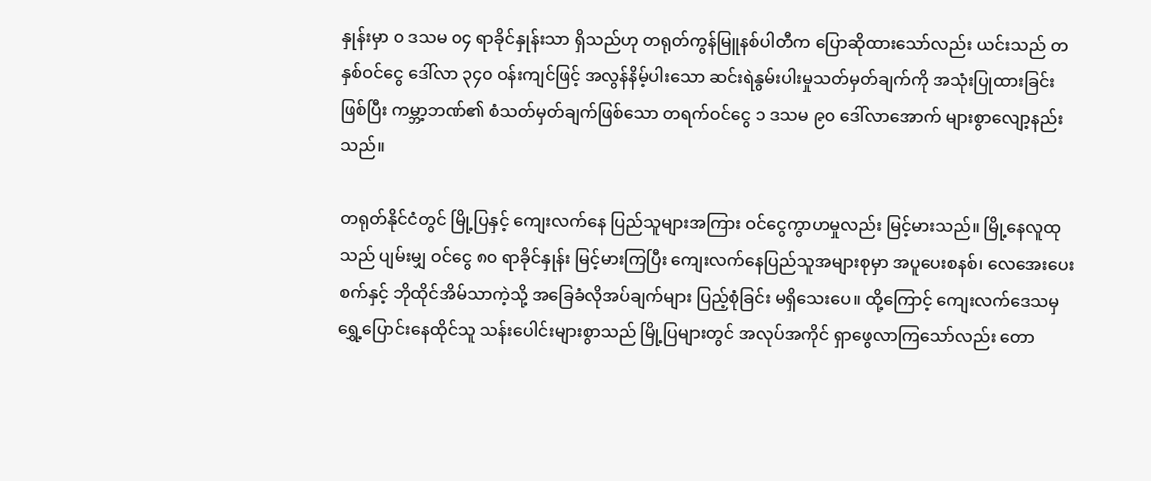နှုန်းမှာ ၀ ဒသမ ၀၄ ရာခိုင်နှုန်းသာ ရှိသည်ဟု တရုတ်ကွန်မြူနစ်ပါတီက ပြောဆိုထားသော်လည်း ယင်းသည် တနှစ်ဝင်ငွေ ဒေါ်လာ ၃၄၀ ဝန်းကျင်ဖြင့် အလွန်နိမ့်ပါးသော ဆင်းရဲနွမ်းပါးမှုသတ်မှတ်ချက်ကို အသုံးပြုထားခြင်းဖြစ်ပြီး ကမ္ဘာ့ဘဏ်၏ စံသတ်မှတ်ချက်ဖြစ်သော တရက်ဝင်ငွေ ၁ ဒသမ ၉၀ ဒေါ်လာအောက် များစွာလျော့နည်းသည်။

တရုတ်နိုင်ငံတွင် မြို့ပြနှင့် ကျေးလက်နေ ပြည်သူများအကြား ဝင်ငွေကွာဟမှုလည်း မြင့်မားသည်။ မြို့နေလူထုသည် ပျမ်းမျှ ဝင်ငွေ ၈၀ ရာခိုင်နှုန်း မြင့်မားကြပြီး ကျေးလက်နေပြည်သူအများစုမှာ အပူပေးစနစ်၊ လေအေးပေးစက်နှင့် ဘိုထိုင်အိမ်သာကဲ့သို့ အခြေခံလိုအပ်ချက်များ ပြည့်စုံခြင်း မရှိသေးပေ။ ထို့ကြောင့် ကျေးလက်ဒေသမှ ရွှေ့ပြောင်းနေထိုင်သူ သန်းပေါင်းများစွာသည် မြို့ပြများတွင် အလုပ်အကိုင် ရှာဖွေလာကြသော်လည်း တော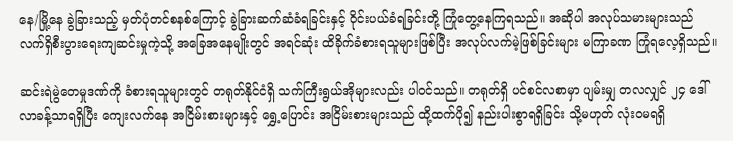နေ/မြို့နေ ခွဲခြားသည့် မှတ်ပုံတင်စနစ်ကြောင့် ခွဲခြားဆက်ဆံခံရခြင်းနှင့် ဝိုင်းပယ်ခံရခြင်းတို့ ကြုံတွေ့နေကြရသည်။ အဆိုပါ အလုပ်သမားများသည် လက်ရှိစီးပွားရေးကျဆင်းမှုကဲ့သို့ အခြေအနေမျိုးတွင် အရင်ဆုံး ထိခိုက်ခံစားရသူများဖြစ်ပြီး အလုပ်လက်မဲ့ဖြစ်ခြင်းများ မကြာခဏ ကြုံရလေ့ရှိသည်။

ဆင်းရဲမွဲတေမှုဒဏ်ကို ခံစားရသူများတွင် တရုတ်နိုင်ငံရှိ သက်ကြီးရွယ်အိုများလည်း ပါဝင်သည်။ တရုတ်ရှိ ပင်စင်လစာမှာ ပျမ်းမျှ တလလျှင် ၂၄ ဒေါ်လာခန့်သာရရှိပြီး ကျေးလက်နေ အငြိမ်းစားများနှင့် ရွှေ့ပြောင်း အငြိမ်းစားများသည် ထို့ထက်ပို၍ နည်းပါးစွာရရှိခြင်း သို့မဟုတ် လုံးဝမရရှိ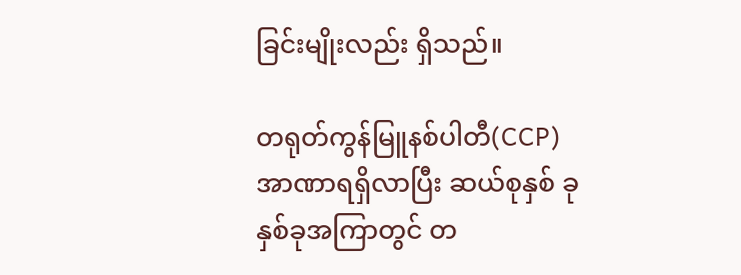ခြင်းမျိုးလည်း ရှိသည်။

တရုတ်ကွန်မြူနစ်ပါတီ(CCP) အာဏာရရှိလာပြီး ဆယ်စုနှစ် ခုနှစ်ခုအကြာတွင် တ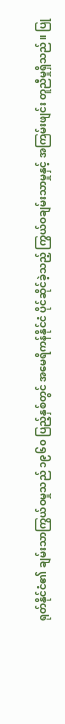ရုတ်နိုင်ငံ၏ ချမ်းသာကြွယ်ဝမှုသည် ၁၉၆၀ ပြည့်နှစ်တွင် အမေရိကန်နိုင်ငံ ပိုင်ဆိုင်ခဲ့သည့် ကြွယ်ဝချမ်းသာမှုနှင့် အကြမ်းဖျင်း တူညီမှုရှိသည်။ ပြု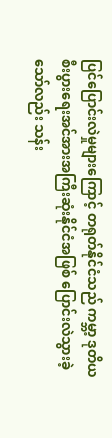ပြင်ပြောင်းလဲမှုများကြောင့် တရုတ်နိုင်ငံသည် ကမ္ဘာ့ ဒုတိယ စီးပွားရေးအင်အားအကြီးဆုံးနိုင်ငံအဖြစ် ပြောင်းလဲသွားခဲ့သော်လည်း သန်း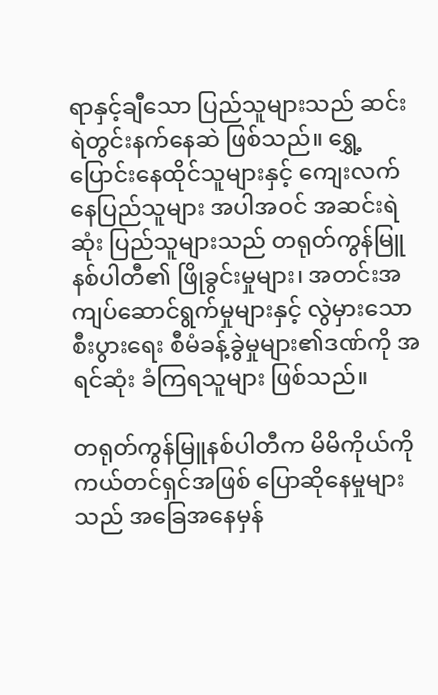ရာနှင့်ချီသော ပြည်သူများသည် ဆင်းရဲတွင်းနက်နေဆဲ ဖြစ်သည်။ ရွှေ့ပြောင်းနေထိုင်သူများနှင့် ကျေးလက်နေပြည်သူများ အပါအဝင် အဆင်းရဲဆုံး ပြည်သူများသည် တရုတ်ကွန်မြူနစ်ပါတီ၏ ဖြိုခွင်းမှုများ၊ အတင်းအကျပ်ဆောင်ရွက်မှုများနှင့် လွဲမှားသော စီးပွားရေး စီမံခန့်ခွဲမှုများ၏ဒဏ်ကို အရင်ဆုံး ခံကြရသူများ ဖြစ်သည်။

တရုတ်ကွန်မြူနစ်ပါတီက မိမိကိုယ်ကို ကယ်တင်ရှင်အဖြစ် ပြောဆိုနေမှုများသည် အခြေအနေမှန်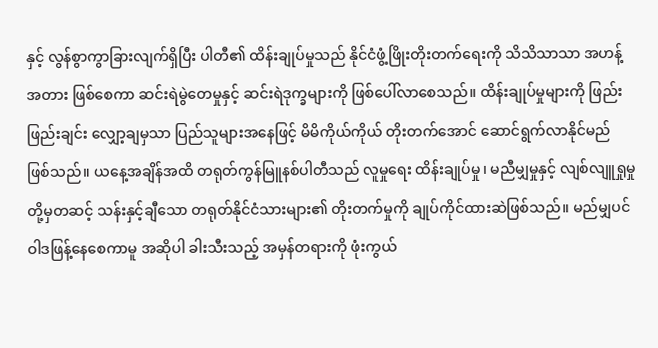နှင့် လွန်စွာကွာခြားလျက်ရှိပြီး ပါတီ၏ ထိန်းချုပ်မှုသည် နိုင်ငံဖွံ့ဖြိုးတိုးတက်ရေးကို သိသိသာသာ အဟန့်အတား ဖြစ်စေကာ ဆင်းရဲမွဲတေမှုနှင့် ဆင်းရဲဒုက္ခများကို ဖြစ်ပေါ်လာစေသည်။ ထိန်းချုပ်မှုများကို ဖြည်းဖြည်းချင်း လျှော့ချမှသာ ပြည်သူများအနေဖြင့် မိမိကိုယ်ကိုယ် တိုးတက်အောင် ဆောင်ရွက်လာနိုင်မည် ဖြစ်သည်။ ယနေ့အချိန်အထိ တရုတ်ကွန်မြူနစ်ပါတီသည် လူမှုရေး ထိန်းချုပ်မှု၊ မညီမျှမှုနှင့် လျစ်လျူရှုမှု တို့မှတဆင့် သန်းနှင့်ချီသော တရုတ်နိုင်ငံသားများ၏ တိုးတက်မှုကို ချုပ်ကိုင်ထားဆဲဖြစ်သည်။ မည်မျှပင် ဝါဒဖြန့်နေစေကာမူ အဆိုပါ ခါးသီးသည့် အမှန်တရားကို ဖုံးကွယ်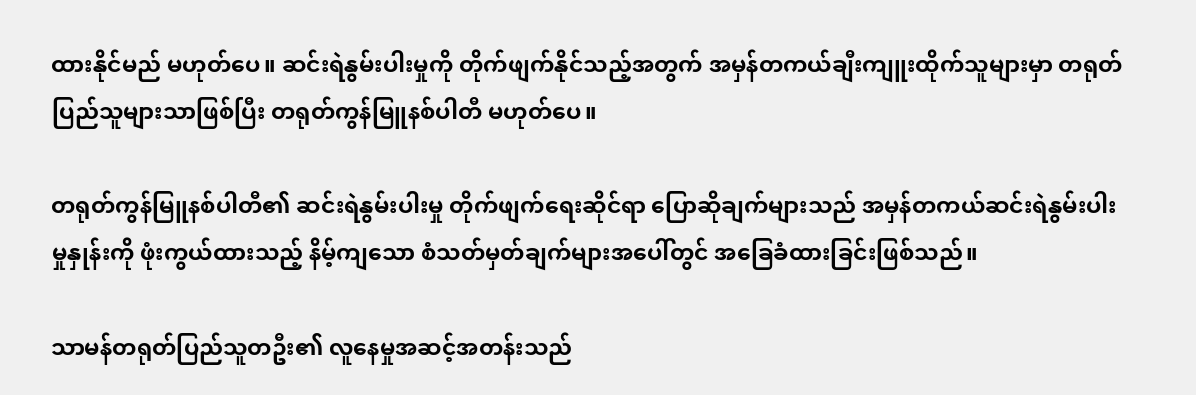ထားနိုင်မည် မဟုတ်ပေ။ ဆင်းရဲနွမ်းပါးမှုကို တိုက်ဖျက်နိုင်သည့်အတွက် အမှန်တကယ်ချီးကျူးထိုက်သူများမှာ တရုတ်ပြည်သူများသာဖြစ်ပြီး တရုတ်ကွန်မြူနစ်ပါတီ မဟုတ်ပေ။

တရုတ်ကွန်မြူနစ်ပါတီ၏ ဆင်းရဲနွမ်းပါးမှု တိုက်ဖျက်ရေးဆိုင်ရာ ပြောဆိုချက်များသည် အမှန်တကယ်ဆင်းရဲနွမ်းပါးမှုနှုန်းကို ဖုံးကွယ်ထားသည့် နိမ့်ကျသော စံသတ်မှတ်ချက်များအပေါ်တွင် အခြေခံထားခြင်းဖြစ်သည်။

သာမန်တရုတ်ပြည်သူတဦး၏ လူနေမှုအဆင့်အတန်းသည်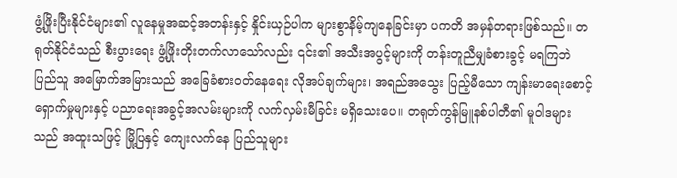ဖွံ့ဖြိုးပြီးနိုင်ငံများ၏ လူနေမှုအဆင့်အတန်းနှင့် နှိုင်းယှဉ်ပါက များစွာနိမ့်ကျနေခြင်းမှာ ပကတိ အမှန်တရားဖြစ်သည်။ တရုတ်နိုင်ငံသည် စီးပွားရေး ဖွံ့ဖြိုးတိုးတက်လာသော်လည်း ၎င်း၏ အသီးအပွင့်များကို တန်းတူညီမျှခံစားခွင့် မရကြဘဲ ပြည်သူ အမြောက်အမြားသည် အခြေခံစားဝတ်နေရေး လိုအပ်ချက်များ၊ အရည်အသွေး ပြည့်မီသော ကျန်းမာရေးစောင့်ရှောက်မှုများနှင့် ပညာရေးအခွင့်အလမ်းများကို လက်လှမ်းမီခြင်း မရှိသေးပေ။ တရုတ်ကွန်မြူနစ်ပါတီ၏ မူဝါဒများသည် အထူးသဖြင့် မြို့ပြနှင့် ကျေးလက်နေ ပြည်သူများ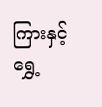ကြားနှင့် ရွှေ့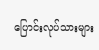ပြောင်းလုပ်သားများ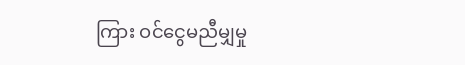ကြား ဝင်ငွေမညီမျှမှု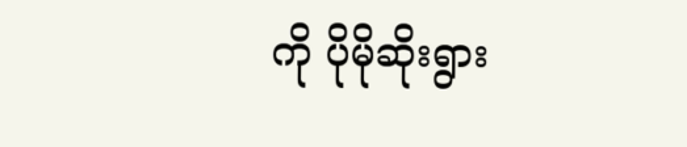ကို ပိုမိုဆိုးရွား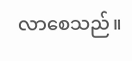လာစေသည်။